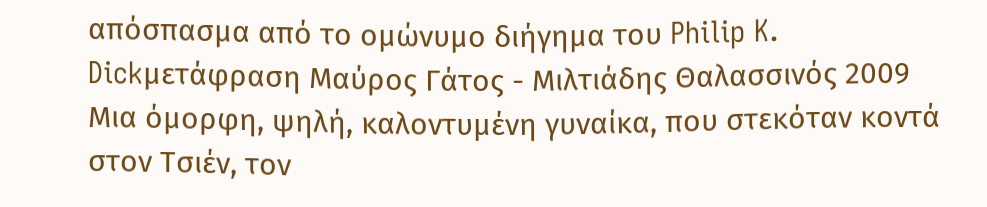απόσπασμα από το ομώνυμο διήγημα του Philip K. Dickμετάφραση Μαύρος Γάτος - Μιλτιάδης Θαλασσινός 2009
Μια όμορφη, ψηλή, καλοντυμένη γυναίκα, που στεκόταν κοντά στον Τσιέν, τον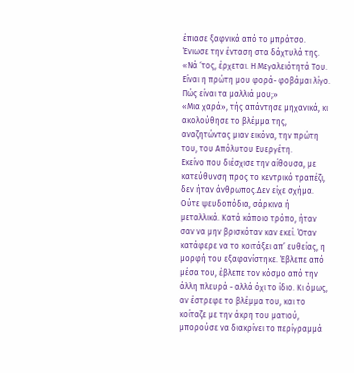έπιασε ξαφνικά από το μπράτσο. Ένιωσε την ένταση στα δάχτυλά της. «Νά ‘τος, έρχεται. Η Μεγαλειότητά Του. Είναι η πρώτη μου φορά- φοβάμαι λίγο. Πώς είναι τα μαλλιά μου;»
«Μια χαρά», τής απάντησε μηχανικά, κι ακολούθησε το βλέμμα της, αναζητώντας μιαν εικόνα, την πρώτη του, του Απόλυτου Ευεργέτη.
Εκείνο που διέσχισε την αίθουσα, με κατεύθυνση προς το κεντρικό τραπέζι, δεν ήταν άνθρωπος.Δεν είχε σχήμα. Ούτε ψευδοπόδια, σάρκινα ή μεταλλικά. Κατά κάποιο τρόπο, ήταν σαν να μην βρισκόταν καν εκεί. Όταν κατάφερε να το κοιτάξει απ’ ευθείας, η μορφή του εξαφανίστηκε. Έβλεπε από μέσα του, έβλεπε τον κόσμο από την άλλη πλευρά - αλλά όχι το ίδιο. Κι όμως, αν έστρεφε το βλέμμα του, και το κοίταζε με την άκρη του ματιού, μπορούσε να διακρίνει το περίγραμμά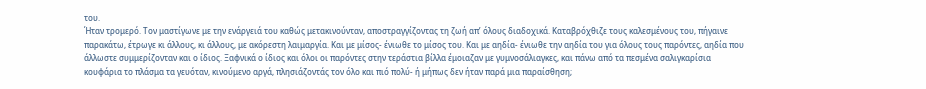του.
Ήταν τρομερό. Τον μαστίγωνε με την ενάργειά του καθώς μετακινούνταν, αποστραγγίζοντας τη ζωή απ’ όλους διαδοχικά. Καταβρόχθιζε τους καλεσμένους του, πήγαινε παρακάτω, έτρωγε κι άλλους, κι άλλους, με ακόρεστη λαιμαργία. Και με μίσος- ένιωθε το μίσος του. Και με αηδία- ένιωθε την αηδία του για όλους τους παρόντες, αηδία που άλλωστε συμμερίζονταν και ο ίδιος. Ξαφνικά ο ίδιος και όλοι οι παρόντες στην τεράστια βίλλα έμοιαζαν με γυμνοσάλιαγκες, και πάνω από τα πεσμένα σαλιγκαρίσια κουφάρια το πλάσμα τα γευόταν, κινούμενο αργά, πλησιάζοντάς τον όλο και πιό πολύ- ή μήπως δεν ήταν παρά μια παραίσθηση;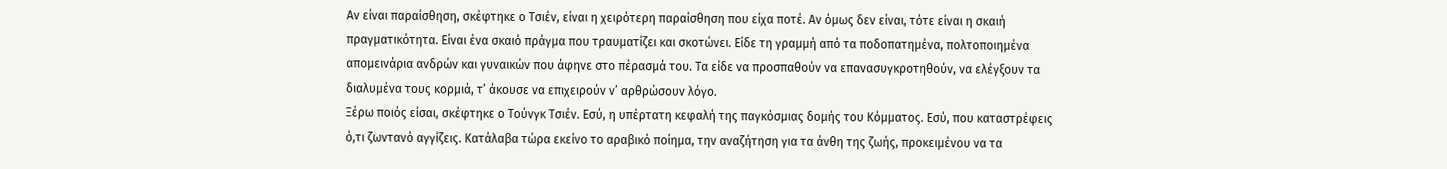Αν είναι παραίσθηση, σκέφτηκε ο Τσιέν, είναι η χειρότερη παραίσθηση που είχα ποτέ. Αν όμως δεν είναι, τότε είναι η σκαιή πραγματικότητα. Είναι ένα σκαιό πράγμα που τραυματίζει και σκοτώνει. Είδε τη γραμμή από τα ποδοπατημένα, πολτοποιημένα απομεινάρια ανδρών και γυναικών που άφηνε στο πέρασμά του. Τα είδε να προσπαθούν να επανασυγκροτηθούν, να ελέγξουν τα διαλυμένα τους κορμιά, τ’ άκουσε να επιχειρούν ν’ αρθρώσουν λόγο.
Ξέρω ποιός είσαι, σκέφτηκε ο Τούνγκ Τσιέν. Εσύ, η υπέρτατη κεφαλή της παγκόσμιας δομής του Κόμματος. Εσύ, που καταστρέφεις ό,τι ζωντανό αγγίζεις. Κατάλαβα τώρα εκείνο το αραβικό ποίημα, την αναζήτηση για τα άνθη της ζωής, προκειμένου να τα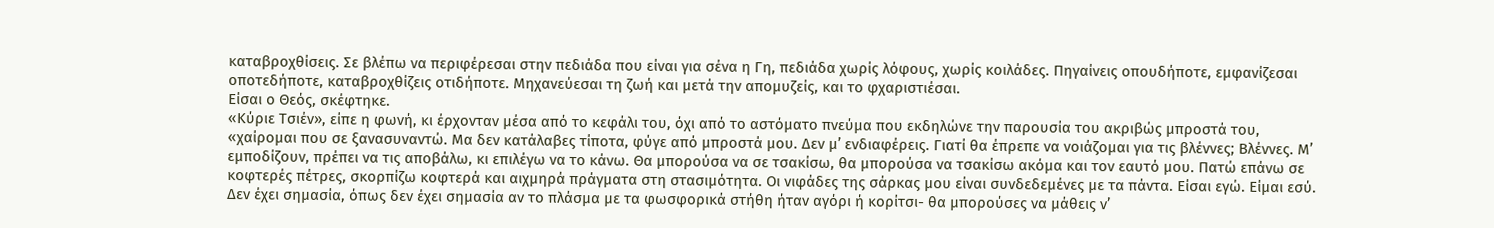καταβροχθίσεις. Σε βλέπω να περιφέρεσαι στην πεδιάδα που είναι για σένα η Γη, πεδιάδα χωρίς λόφους, χωρίς κοιλάδες. Πηγαίνεις οπουδήποτε, εμφανίζεσαι οποτεδήποτε, καταβροχθίζεις οτιδήποτε. Μηχανεύεσαι τη ζωή και μετά την απομυζείς, και το φχαριστιέσαι.
Είσαι ο Θεός, σκέφτηκε.
«Κύριε Τσιέν», είπε η φωνή, κι έρχονταν μέσα από το κεφάλι του, όχι από το αστόματο πνεύμα που εκδηλώνε την παρουσία του ακριβώς μπροστά του, «χαίρομαι που σε ξανασυναντώ. Μα δεν κατάλαβες τίποτα, φύγε από μπροστά μου. Δεν μ’ ενδιαφέρεις. Γιατί θα έπρεπε να νοιάζομαι για τις βλέννες; Βλέννες. Μ’ εμποδίζουν, πρέπει να τις αποβάλω, κι επιλέγω να το κάνω. Θα μπορούσα να σε τσακίσω, θα μπορούσα να τσακίσω ακόμα και τον εαυτό μου. Πατώ επάνω σε κοφτερές πέτρες, σκορπίζω κοφτερά και αιχμηρά πράγματα στη στασιμότητα. Οι νιφάδες της σάρκας μου είναι συνδεδεμένες με τα πάντα. Είσαι εγώ. Είμαι εσύ. Δεν έχει σημασία, όπως δεν έχει σημασία αν το πλάσμα με τα φωσφορικά στήθη ήταν αγόρι ή κορίτσι- θα μπορούσες να μάθεις ν’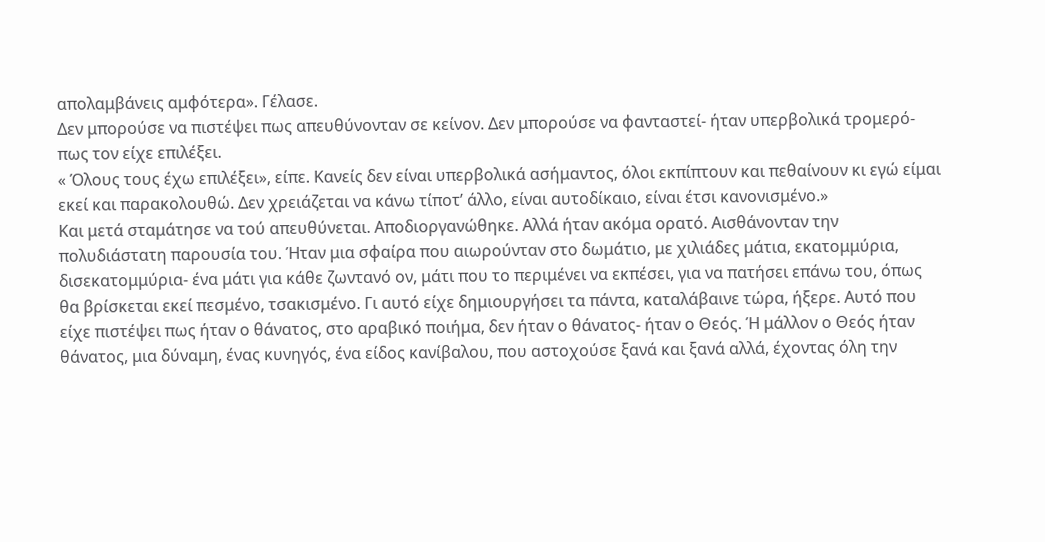απολαμβάνεις αμφότερα». Γέλασε.
Δεν μπορούσε να πιστέψει πως απευθύνονταν σε κείνον. Δεν μπορούσε να φανταστεί- ήταν υπερβολικά τρομερό- πως τον είχε επιλέξει.
« Όλους τους έχω επιλέξει», είπε. Κανείς δεν είναι υπερβολικά ασήμαντος, όλοι εκπίπτουν και πεθαίνουν κι εγώ είμαι εκεί και παρακολουθώ. Δεν χρειάζεται να κάνω τίποτ’ άλλο, είναι αυτοδίκαιο, είναι έτσι κανονισμένο.»
Και μετά σταμάτησε να τού απευθύνεται. Αποδιοργανώθηκε. Αλλά ήταν ακόμα ορατό. Αισθάνονταν την πολυδιάστατη παρουσία του. Ήταν μια σφαίρα που αιωρούνταν στο δωμάτιο, με χιλιάδες μάτια, εκατομμύρια, δισεκατομμύρια- ένα μάτι για κάθε ζωντανό ον, μάτι που το περιμένει να εκπέσει, για να πατήσει επάνω του, όπως θα βρίσκεται εκεί πεσμένο, τσακισμένο. Γι αυτό είχε δημιουργήσει τα πάντα, καταλάβαινε τώρα, ήξερε. Αυτό που είχε πιστέψει πως ήταν ο θάνατος, στο αραβικό ποιήμα, δεν ήταν ο θάνατος- ήταν ο Θεός. Ή μάλλον ο Θεός ήταν θάνατος, μια δύναμη, ένας κυνηγός, ένα είδος κανίβαλου, που αστοχούσε ξανά και ξανά αλλά, έχοντας όλη την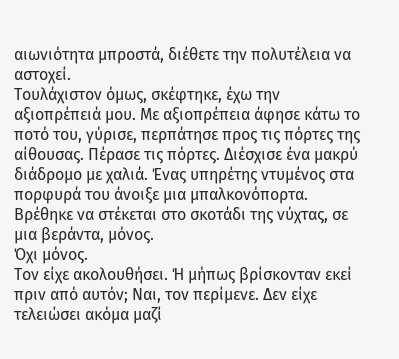αιωνιότητα μπροστά, διέθετε την πολυτέλεια να αστοχεί.
Τουλάχιστον όμως, σκέφτηκε, έχω την αξιοπρέπειά μου. Με αξιοπρέπεια άφησε κάτω το ποτό του, γύρισε, περπάτησε προς τις πόρτες της αίθουσας. Πέρασε τις πόρτες. Διέσχισε ένα μακρύ διάδρομο με χαλιά. Ένας υπηρέτης ντυμένος στα πορφυρά του άνοιξε μια μπαλκονόπορτα. Βρέθηκε να στέκεται στο σκοτάδι της νύχτας, σε μια βεράντα, μόνος.
Όχι μόνος.
Τον είχε ακολουθήσει. Ή μήπως βρίσκονταν εκεί πριν από αυτόν; Ναι, τον περίμενε. Δεν είχε τελειώσει ακόμα μαζί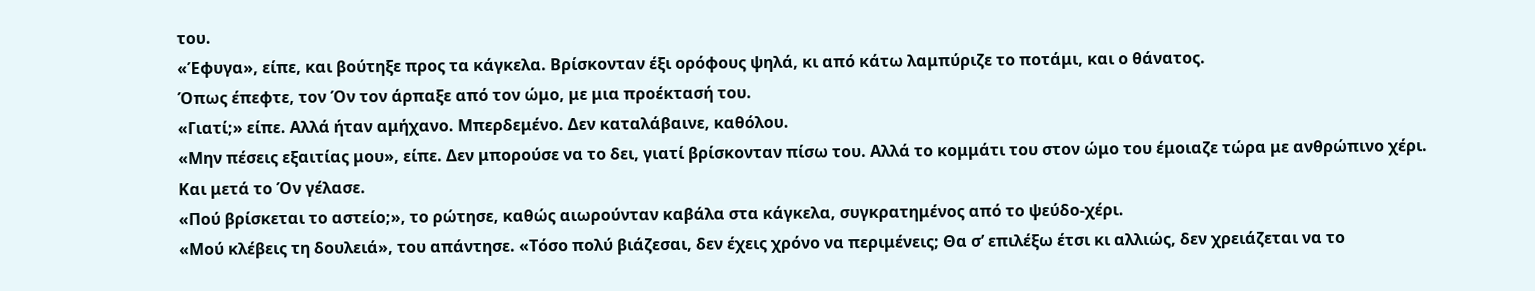του.
«Έφυγα», είπε, και βούτηξε προς τα κάγκελα. Βρίσκονταν έξι ορόφους ψηλά, κι από κάτω λαμπύριζε το ποτάμι, και ο θάνατος.
Όπως έπεφτε, τον Όν τον άρπαξε από τον ώμο, με μια προέκτασή του.
«Γιατί;» είπε. Αλλά ήταν αμήχανο. Μπερδεμένο. Δεν καταλάβαινε, καθόλου.
«Μην πέσεις εξαιτίας μου», είπε. Δεν μπορούσε να το δει, γιατί βρίσκονταν πίσω του. Αλλά το κομμάτι του στον ώμο του έμοιαζε τώρα με ανθρώπινο χέρι.
Και μετά το Όν γέλασε.
«Πού βρίσκεται το αστείο;», το ρώτησε, καθώς αιωρούνταν καβάλα στα κάγκελα, συγκρατημένος από το ψεύδο-χέρι.
«Μού κλέβεις τη δουλειά», του απάντησε. «Τόσο πολύ βιάζεσαι, δεν έχεις χρόνο να περιμένεις; Θα σ’ επιλέξω έτσι κι αλλιώς, δεν χρειάζεται να το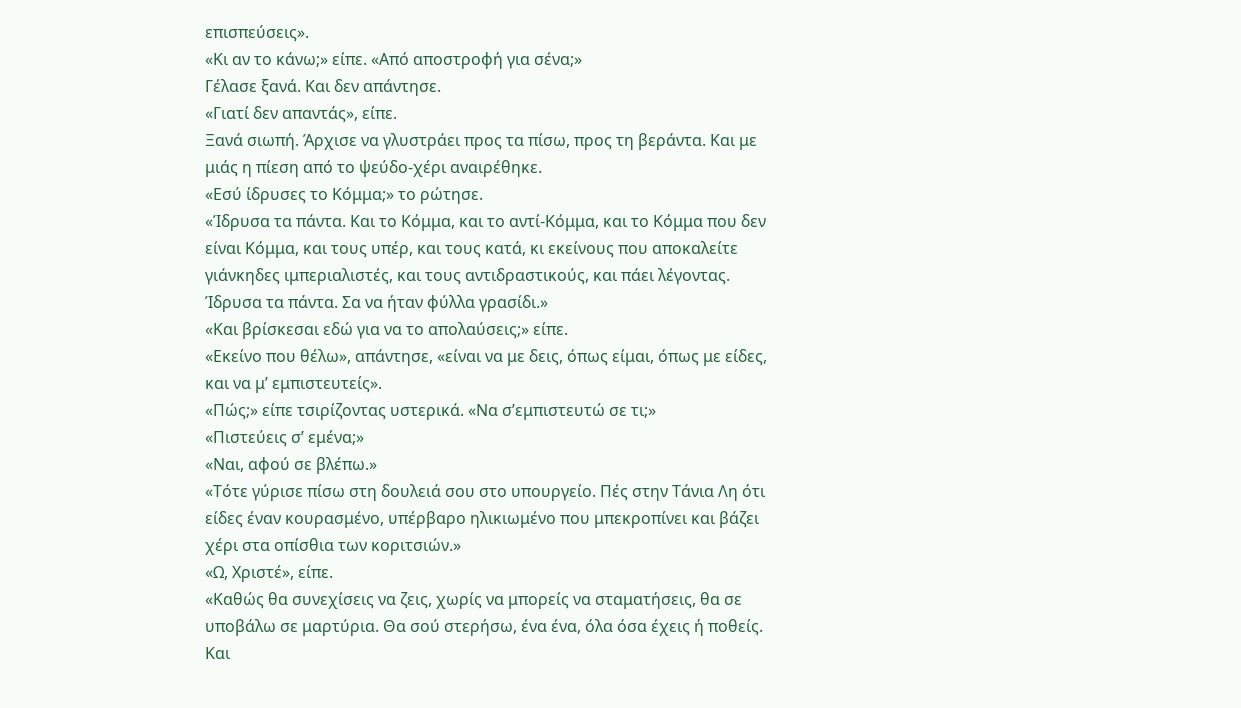επισπεύσεις».
«Κι αν το κάνω;» είπε. «Από αποστροφή για σένα;»
Γέλασε ξανά. Και δεν απάντησε.
«Γιατί δεν απαντάς», είπε.
Ξανά σιωπή. Άρχισε να γλυστράει προς τα πίσω, προς τη βεράντα. Και με μιάς η πίεση από το ψεύδο-χέρι αναιρέθηκε.
«Εσύ ίδρυσες το Κόμμα;» το ρώτησε.
«Ίδρυσα τα πάντα. Και το Κόμμα, και το αντί-Κόμμα, και το Κόμμα που δεν είναι Κόμμα, και τους υπέρ, και τους κατά, κι εκείνους που αποκαλείτε γιάνκηδες ιμπεριαλιστές, και τους αντιδραστικούς, και πάει λέγοντας. Ίδρυσα τα πάντα. Σα να ήταν φύλλα γρασίδι.»
«Και βρίσκεσαι εδώ για να το απολαύσεις;» είπε.
«Εκείνο που θέλω», απάντησε, «είναι να με δεις, όπως είμαι, όπως με είδες, και να μ’ εμπιστευτείς».
«Πώς;» είπε τσιρίζοντας υστερικά. «Να σ’εμπιστευτώ σε τι;»
«Πιστεύεις σ’ εμένα;»
«Ναι, αφού σε βλέπω.»
«Τότε γύρισε πίσω στη δουλειά σου στο υπουργείο. Πές στην Τάνια Λη ότι είδες έναν κουρασμένο, υπέρβαρο ηλικιωμένο που μπεκροπίνει και βάζει χέρι στα οπίσθια των κοριτσιών.»
«Ω, Χριστέ», είπε.
«Καθώς θα συνεχίσεις να ζεις, χωρίς να μπορείς να σταματήσεις, θα σε υποβάλω σε μαρτύρια. Θα σού στερήσω, ένα ένα, όλα όσα έχεις ή ποθείς. Και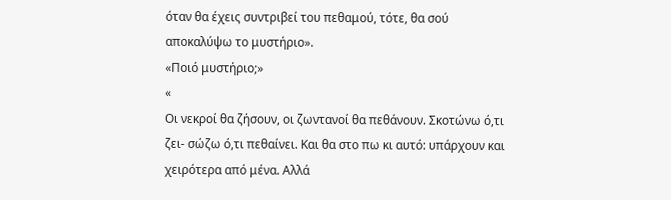όταν θα έχεις συντριβεί του πεθαμού, τότε, θα σού αποκαλύψω το μυστήριο».
«Ποιό μυστήριο;»
«
Οι νεκροί θα ζήσουν, οι ζωντανοί θα πεθάνουν. Σκοτώνω ό,τι ζει- σώζω ό,τι πεθαίνει. Και θα στο πω κι αυτό: υπάρχουν και χειρότερα από μένα. Αλλά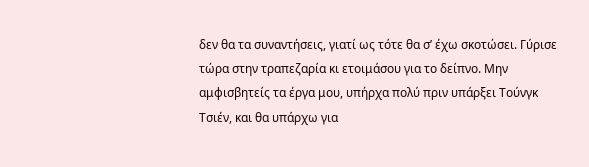δεν θα τα συναντήσεις, γιατί ως τότε θα σ’ έχω σκοτώσει. Γύρισε τώρα στην τραπεζαρία κι ετοιμάσου για το δείπνο. Μην αμφισβητείς τα έργα μου, υπήρχα πολύ πριν υπάρξει Τούνγκ Τσιέν, και θα υπάρχω για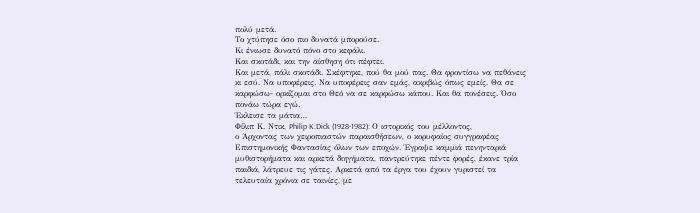πολύ μετά.
Το χτύπησε όσο πιο δυνατά μπορούσε.
Κι ένιωσε δυνατό πόνο στο κεφάλι.
Και σκοτάδι, και την αίσθηση ότι πέφτει.
Και μετά, πάλι σκοτάδι. Σκέφτηκε, πού θα μού πας. Θα φροντίσω να πεθάνεις κι εσύ. Να υποφέρεις. Να υποφέρεις σαν εμάς, ακριβώς όπως εμείς. Θα σε καρφώσω- ορκίζομαι στο Θεό να σε καρφώσω κάπου. Και θα πονέσεις. Όσο πονάω τώρα εγώ.
Έκλεισε τα μάτια…
Φίλιπ Κ. Ντικ, Philip K.Dick (1928-1982): Ο ιστορικός του μέλλοντος,
ο Άρχοντας των χειροπιαστών παραισθήσεων, ο κορυφαίος συγγραφέας Επιστημονικής Φαντασίας όλων των εποχών. Έγραψε καμμιά πενηνταριά μυθιστορήματα και αρκετά διηγήματα, παντρεύτηκε πέντε φορές, έκανε τρία παιδιά, λάτρευε τις γάτες. Αρκετά από τα έργα του έχουν γυριστεί τα τελευταία χρόνια σε ταινίες, με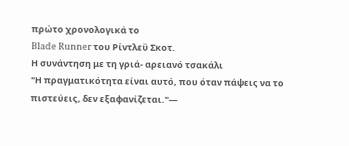πρώτο χρονολογικά το
Blade Runner του Ρίντλεϋ Σκοτ.
Η συνάντηση με τη γριά- αρειανό τσακάλι
"Η πραγματικότητα είναι αυτό, που όταν πάψεις να το πιστεύεις, δεν εξαφανίζεται."—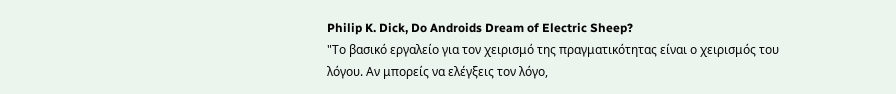Philip K. Dick, Do Androids Dream of Electric Sheep?
"Το βασικό εργαλείο για τον χειρισμό της πραγματικότητας είναι ο χειρισμός του λόγου. Αν μπορείς να ελέγξεις τον λόγο,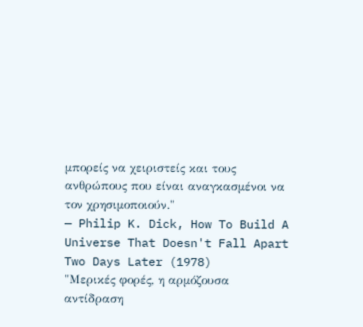μπορείς να χειριστείς και τους ανθρώπους που είναι αναγκασμένοι να τον χρησιμοποιούν."
— Philip K. Dick, How To Build A Universe That Doesn't Fall Apart Two Days Later (1978)
"Μερικές φορές, η αρμόζουσα αντίδραση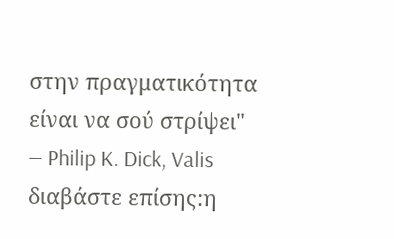στην πραγματικότητα είναι να σού στρίψει"
— Philip K. Dick, Valis
διαβάστε επίσης:η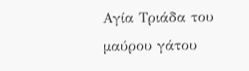Αγία Τριάδα του μαύρου γάτου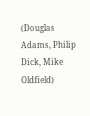(Douglas Adams, Philip Dick, Mike Oldfield)